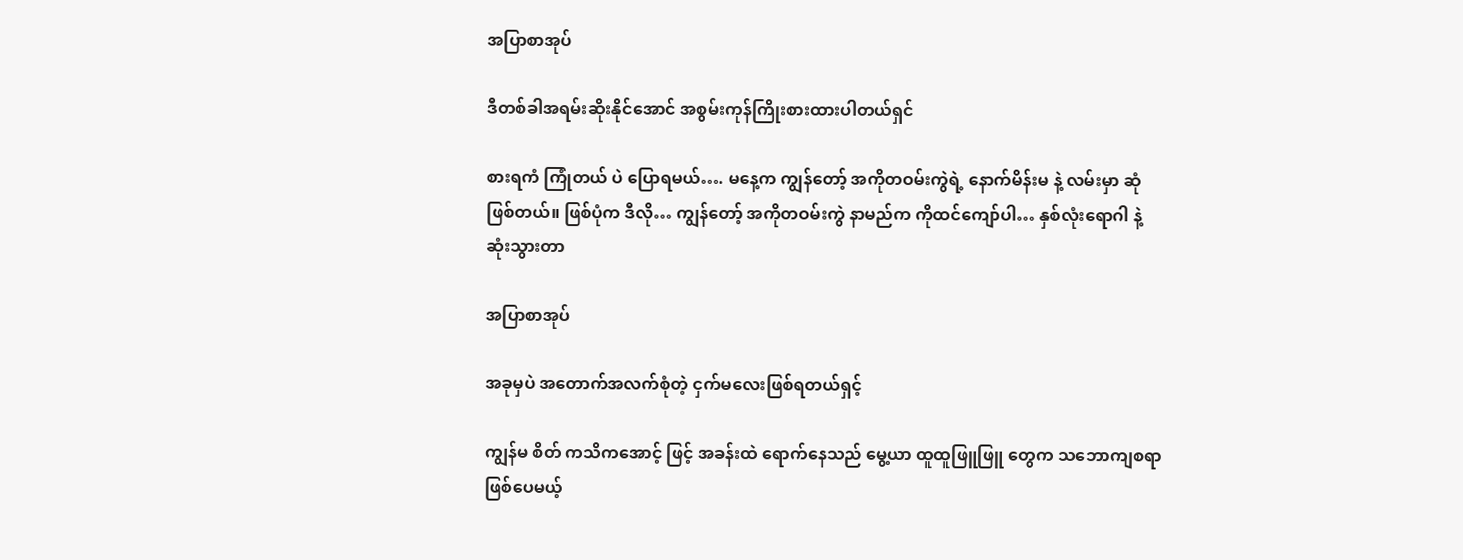အပြာစာအုပ်

ဒီတစ်ခါအရမ်းဆိုးနိုင်အောင် အစွမ်းကုန်ကြိုးစားထားပါတယ်ရှင်

စားရကံ ကြုံတယ် ပဲ ပြောရမယ်…. မနေ့က ကျွန်တော့် အကိုတဝမ်းကွဲရဲ့ နောက်မိန်းမ နဲ့ လမ်းမှာ ဆုံဖြစ်တယ်။ ဖြစ်ပုံက ဒီလို… ကျွန်တော့် အကိုတဝမ်းကွဲ နာမည်က ကိုထင်ကျော်ပါ… နှစ်လုံးရောဂါ နဲ့ ဆုံးသွားတာ

အပြာစာအုပ်

အခုမှပဲ အတောက်အလက်စုံတဲ့ ငှက်မလေးဖြစ်ရတယ်ရှင့်

ကျွန်မ စိတ် ကသိကအောင့် ဖြင့် အခန်းထဲ ရောက်နေသည် မွေ့ယာ ထူထူဖြူဖြူ တွေက သဘောကျစရာ ဖြစ်ပေမယ့်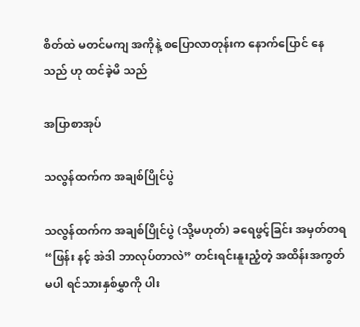စိတ်ထဲ မတင်မကျ အကိုနဲ့ စပြောလာတုန်းက နောက်ပြောင် နေသည် ဟု ထင်ခဲ့မိ သည်

အပြာစာအုပ်

သလွန်ထက်က အချစ်ပြိုင်ပွဲ

သလွန်ထက်က အချစ်ပြိုင်ပွဲ (သို့မဟုတ်) ခရေဖွင့်ခြင်း အမှတ်တရ “ဖြန်း နင့် အဲဒါ ဘာလုပ်တာလဲ” တင်းရင်းနူးညံ့တဲ့ အထိန်းအကွတ်မပါ ရင်သားနှစ်မွှာကို ပါး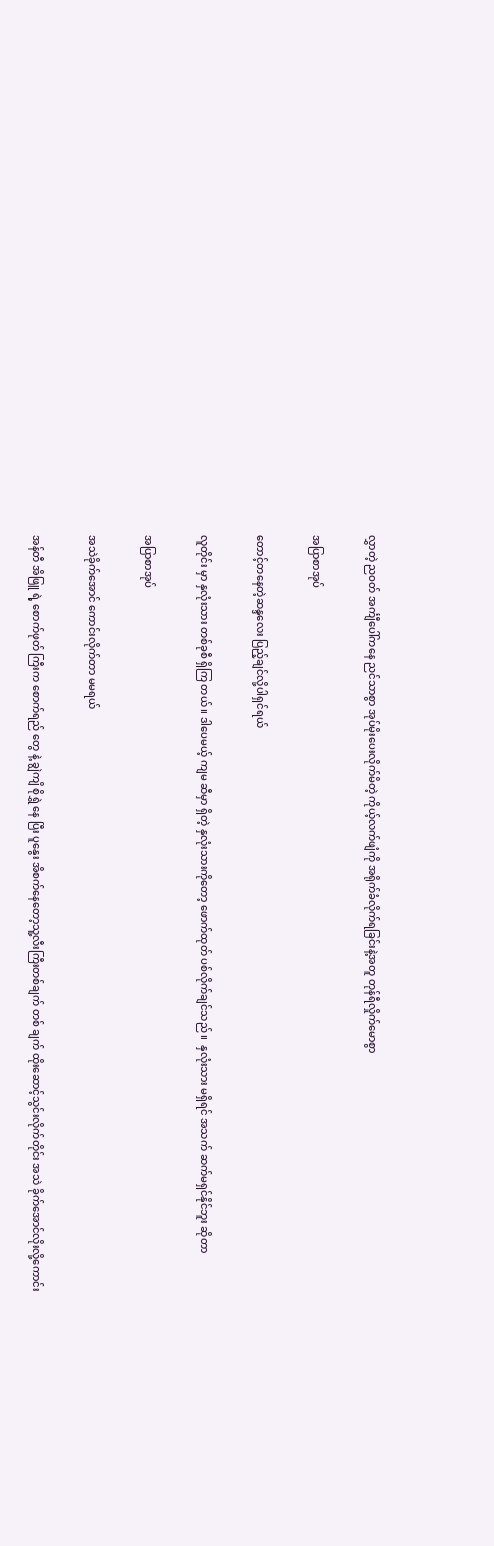လွှာတဲ့ ညဝတ် အင်္ကျီပေါ်ကနေ ညင်သာစွာ အုပ်မိုးပေးလိုက်မိတဲ့ ကိုယ့်လက်ဖျံကို အရိုက်ခံလိုက်ရခြင်းနဲ့အတူ တုန်ရီလှိုက်မောစွာ

အပြာစာအုပ်

တောင့်တနေတဲ့ဆန္ဒလေး ပြည့်ချင်လို့ပါရှင်ရယ်

လူတိုင်း မှာ နှလုံးသား တစ်ခုစီ ရှိကြ တယ် ။ ဒါပေမယ့် ကျမ ဆီမှာ ရှိတဲ့ နှလုံးသားကိုတော့ ဖောက်ထုတ် ပစ်လိုက်ချင်သည် ။  နှလုံးသား မရှိရင် အသက် ဆက်မရှင်နိုင်ဘူး ဆိုတာ

အပြာစာအုပ်

အသဲခိုက်အောင် ကောင်းလိုက်တာ မမရယ်

အန်တီ အိဖြူ ရဲ့ စောက်ဖုတ် ကြီးက စောက်ရည် တွေ နဲ့ ချွဲကျိ စိုရွှဲ နေ ပြီး ပူနွေး အိစက်နေတော့သူ့လီးကြီးတစ်ချက် တစ် ချက် ထိုးဆောင့်သွင်းလိုက်တိုင်း အသဲ ခိုက်အောင်လိုးလို့ကောင်း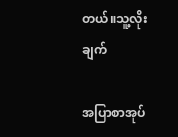တယ်။သူ့လိုး ချက်

အပြာစာအုပ်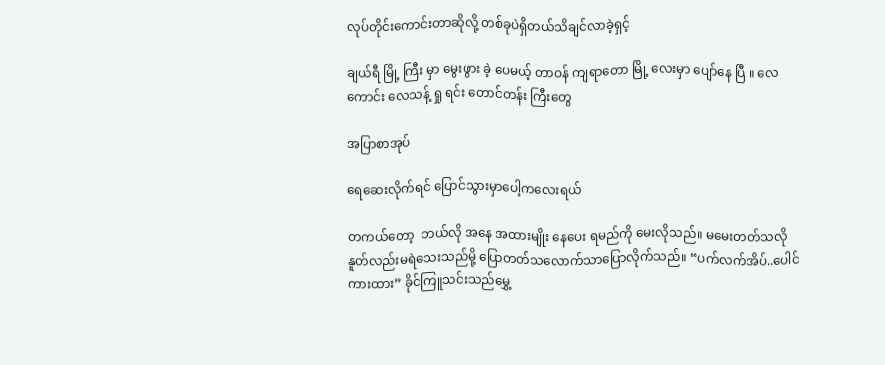လုပ်တိုင်းကောင်းတာဆိုလို့ တစ်ခုပဲရှိတယ်သိချင်လာခဲ့ရှင့်

ချယ်ရီ မြို့ ကြီး မှာ မွေးဖွား ခဲ့ ပေမယ့် တာဝန် ကျရာတော မြို့ လေးမှာ ပျော်နေ ပြီ ။ လေကောင်း လေသန့် ရှု ရင်း တောင်တန်း ကြီးတွေ

အပြာစာအုပ်

ရေဆေးလိုက်ရင် ပြောင်သွားမှာပေါ့ကလေးရယ်

တကယ်တော့  ဘယ်လို အနေ အထားမျိုး နေပေး ရမည်ကို မေးလိုသည်။ မမေးတတ်သလို နူတ်လည်းမရဲသေးသည်မို့ ပြောတတ်သလောက်သာပြောလိုက်သည်။ “ပက်လက်အိပ်..ပေါင်ကားထား” ခိုင်ကြူသင်းသည်မွှေ့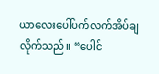ယာလေးပေါ်ပက်လက်အိပ်ချလိုက်သည်။ “ပေါင်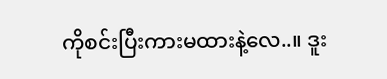ကိုစင်းပြီးကားမထားနဲ့လေ..။ ဒူး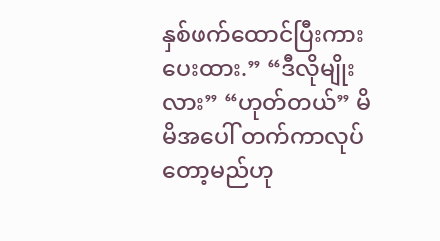နှစ်ဖက်ထောင်ပြီးကားပေးထား.” “ဒီလိုမျိုးလား” “ဟုတ်တယ်” မိမိအပေါ် တက်ကာလုပ်တော့မည်ဟု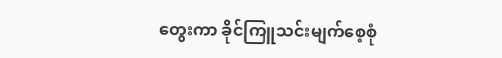တွေးကာ ခိုင်ကြူသင်းမျက်စေ့စုံ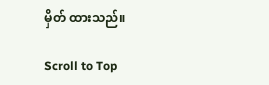မှိတ် ထားသည်။

Scroll to Top